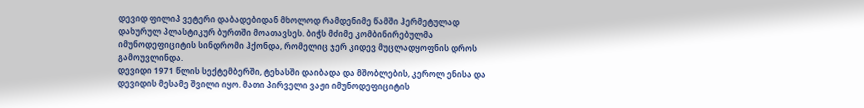დევიდ ფილიპ ვეტერი დაბადებიდან მხოლოდ რამდენიმე წამში ჰერმეტულად დახურულ პლასტიკურ ბურთში მოათავსეს. ბიჭს მძიმე კომბინირებულმა იმუნოდეფიციტის სინდრომი ჰქონდა, რომელიც ჯერ კიდევ მუცლადყოფნის დროს გამოუვლინდა.
დევიდი 1971 წლის სექტემბერში, ტეხასში დაიბადა და მშობლების, კეროლ ენისა და დევიდის მესამე შვილი იყო. მათი პირველი ვაჟი იმუნოდეფიციტის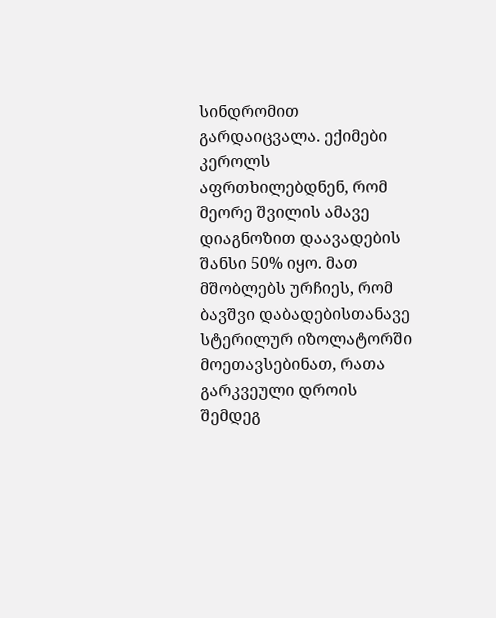სინდრომით გარდაიცვალა. ექიმები კეროლს აფრთხილებდნენ, რომ მეორე შვილის ამავე დიაგნოზით დაავადების შანსი 50% იყო. მათ მშობლებს ურჩიეს, რომ ბავშვი დაბადებისთანავე სტერილურ იზოლატორში მოეთავსებინათ, რათა გარკვეული დროის შემდეგ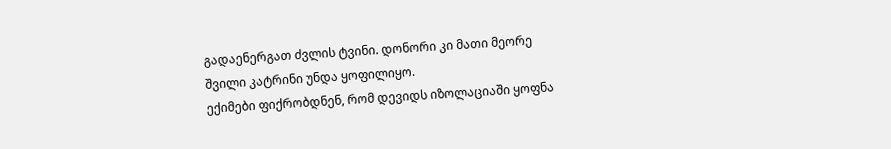გადაენერგათ ძვლის ტვინი. დონორი კი მათი მეორე შვილი კატრინი უნდა ყოფილიყო.
ექიმები ფიქრობდნენ, რომ დევიდს იზოლაციაში ყოფნა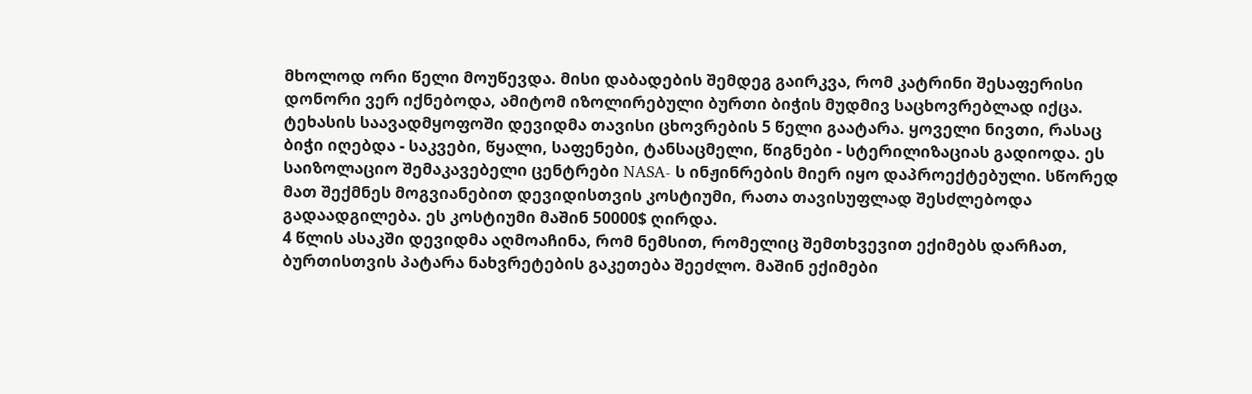მხოლოდ ორი წელი მოუწევდა. მისი დაბადების შემდეგ გაირკვა, რომ კატრინი შესაფერისი დონორი ვერ იქნებოდა, ამიტომ იზოლირებული ბურთი ბიჭის მუდმივ საცხოვრებლად იქცა.
ტეხასის საავადმყოფოში დევიდმა თავისი ცხოვრების 5 წელი გაატარა. ყოველი ნივთი, რასაც ბიჭი იღებდა - საკვები, წყალი, საფენები, ტანსაცმელი, წიგნები - სტერილიზაციას გადიოდა. ეს საიზოლაციო შემაკავებელი ცენტრები NASA- ს ინჟინრების მიერ იყო დაპროექტებული. სწორედ მათ შექმნეს მოგვიანებით დევიდისთვის კოსტიუმი, რათა თავისუფლად შესძლებოდა გადაადგილება. ეს კოსტიუმი მაშინ 50000$ ღირდა.
4 წლის ასაკში დევიდმა აღმოაჩინა, რომ ნემსით, რომელიც შემთხვევით ექიმებს დარჩათ, ბურთისთვის პატარა ნახვრეტების გაკეთება შეეძლო. მაშინ ექიმები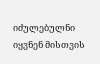იძულებულნი იყვნენ მისთვის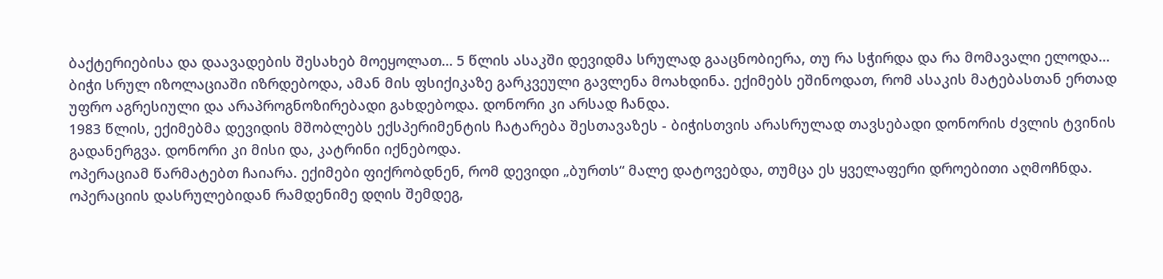ბაქტერიებისა და დაავადების შესახებ მოეყოლათ… 5 წლის ასაკში დევიდმა სრულად გააცნობიერა, თუ რა სჭირდა და რა მომავალი ელოდა…
ბიჭი სრულ იზოლაციაში იზრდებოდა, ამან მის ფსიქიკაზე გარკვეული გავლენა მოახდინა. ექიმებს ეშინოდათ, რომ ასაკის მატებასთან ერთად უფრო აგრესიული და არაპროგნოზირებადი გახდებოდა. დონორი კი არსად ჩანდა.
1983 წლის, ექიმებმა დევიდის მშობლებს ექსპერიმენტის ჩატარება შესთავაზეს - ბიჭისთვის არასრულად თავსებადი დონორის ძვლის ტვინის გადანერგვა. დონორი კი მისი და, კატრინი იქნებოდა.
ოპერაციამ წარმატებთ ჩაიარა. ექიმები ფიქრობდნენ, რომ დევიდი „ბურთს“ მალე დატოვებდა, თუმცა ეს ყველაფერი დროებითი აღმოჩნდა. ოპერაციის დასრულებიდან რამდენიმე დღის შემდეგ,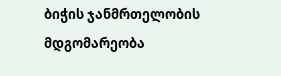ბიჭის ჯანმრთელობის მდგომარეობა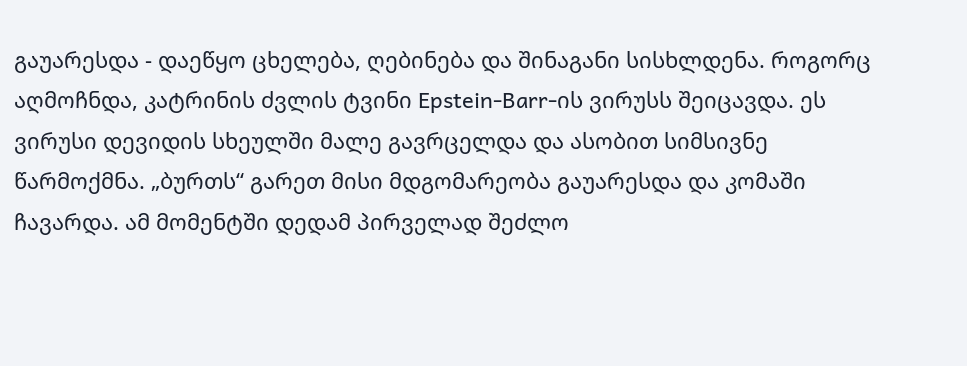გაუარესდა - დაეწყო ცხელება, ღებინება და შინაგანი სისხლდენა. როგორც აღმოჩნდა, კატრინის ძვლის ტვინი Epstein-Barr-ის ვირუსს შეიცავდა. ეს ვირუსი დევიდის სხეულში მალე გავრცელდა და ასობით სიმსივნე წარმოქმნა. „ბურთს“ გარეთ მისი მდგომარეობა გაუარესდა და კომაში ჩავარდა. ამ მომენტში დედამ პირველად შეძლო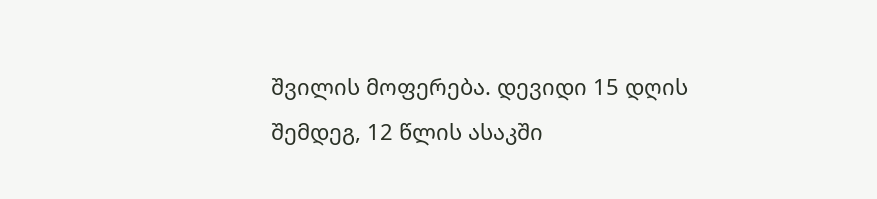შვილის მოფერება. დევიდი 15 დღის შემდეგ, 12 წლის ასაკში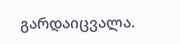გარდაიცვალა.